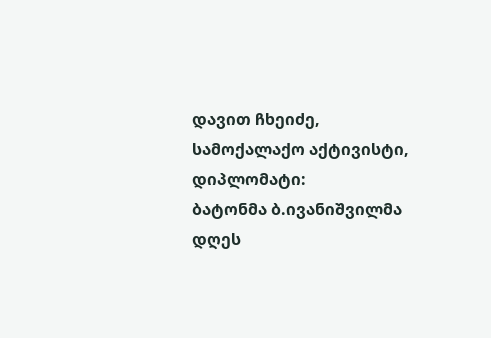დავით ჩხეიძე, სამოქალაქო აქტივისტი, დიპლომატი:
ბატონმა ბ.ივანიშვილმა დღეს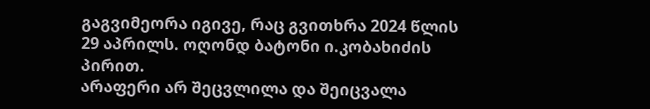გაგვიმეორა იგივე, რაც გვითხრა 2024 წლის 29 აპრილს. ოღონდ ბატონი ი.კობახიძის პირით.
არაფერი არ შეცვლილა და შეიცვალა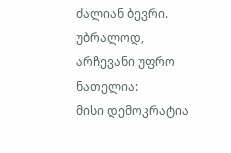ძალიან ბევრი. უბრალოდ, არჩევანი უფრო ნათელია:
მისი დემოკრატია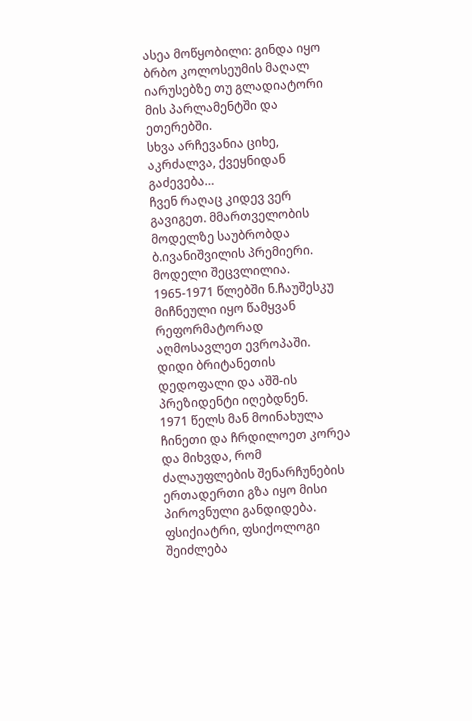ასეა მოწყობილი: გინდა იყო ბრბო კოლოსეუმის მაღალ იარუსებზე თუ გლადიატორი მის პარლამენტში და ეთერებში.
სხვა არჩევანია ციხე, აკრძალვა, ქვეყნიდან გაძევება…
ჩვენ რაღაც კიდევ ვერ გავიგეთ. მმართველობის მოდელზე საუბრობდა ბ.ივანიშვილის პრემიერი.
მოდელი შეცვლილია. 1965-1971 წლებში ნ.ჩაუშესკუ მიჩნეული იყო წამყვან რეფორმატორად აღმოსავლეთ ევროპაში. დიდი ბრიტანეთის დედოფალი და აშშ-ის პრეზიდენტი იღებდნენ.
1971 წელს მან მოინახულა ჩინეთი და ჩრდილოეთ კორეა და მიხვდა, რომ ძალაუფლების შენარჩუნების ერთადერთი გზა იყო მისი პიროვნული განდიდება.
ფსიქიატრი, ფსიქოლოგი შეიძლება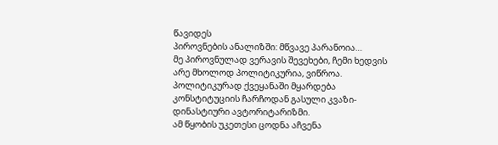წავიდეს
პიროვნების ანალიზში: მწვავე პარანოია…
მე პიროვნულად ვერავის შევეხები, ჩემი ხედვის არე მხოლოდ პოლიტიკურია, ვიწროა.
პოლიტიკურად ქვეყანაში მყარდება კონსტიტუციის ჩარჩოდან გასული კვაზი-დინასტიური ავტორიტარიზმი.
ამ წყობის უკეთესი ცოდნა აჩვენა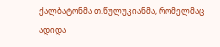ქალბატონმა თ.წულუკიანმა, რომელმაც ადიდა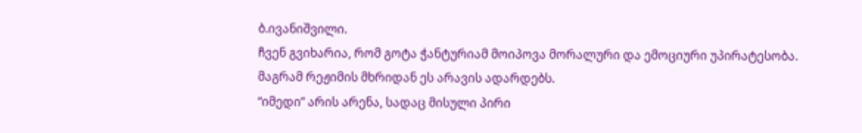ბ.ივანიშვილი.
ჩვენ გვიხარია, რომ გოტა ჭანტურიამ მოიპოვა მორალური და ემოციური უპირატესობა. მაგრამ რეჟიმის მხრიდან ეს არავის ადარდებს.
“იმედი” არის არენა, სადაც მისული პირი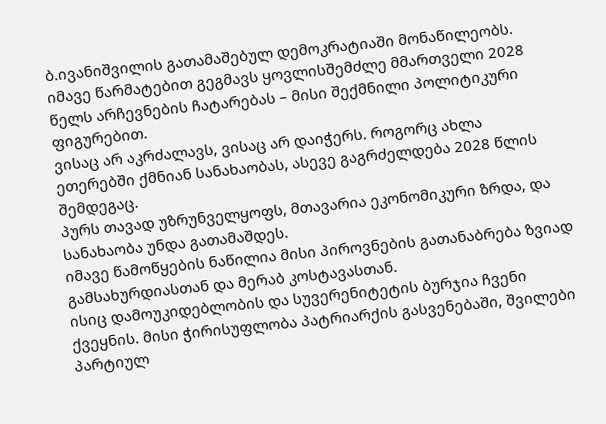ბ.ივანიშვილის გათამაშებულ დემოკრატიაში მონაწილეობს.
იმავე წარმატებით გეგმავს ყოვლისშემძლე მმართველი 2028 წელს არჩევნების ჩატარებას – მისი შექმნილი პოლიტიკური ფიგურებით.
ვისაც არ აკრძალავს, ვისაც არ დაიჭერს. როგორც ახლა ეთერებში ქმნიან სანახაობას, ასევე გაგრძელდება 2028 წლის შემდეგაც.
პურს თავად უზრუნველყოფს, მთავარია ეკონომიკური ზრდა, და სანახაობა უნდა გათამაშდეს.
იმავე წამოწყების ნაწილია მისი პიროვნების გათანაბრება ზვიად გამსახურდიასთან და მერაბ კოსტავასთან.
ისიც დამოუკიდებლობის და სუვერენიტეტის ბურჯია ჩვენი ქვეყნის. მისი ჭირისუფლობა პატრიარქის გასვენებაში, შვილები პარტიულ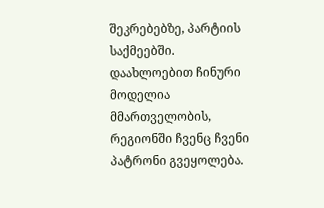შეკრებებზე, პარტიის საქმეებში.
დაახლოებით ჩინური მოდელია მმართველობის, რეგიონში ჩვენც ჩვენი პატრონი გვეყოლება.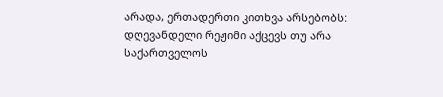არადა, ერთადერთი კითხვა არსებობს:
დღევანდელი რეჟიმი აქცევს თუ არა საქართველოს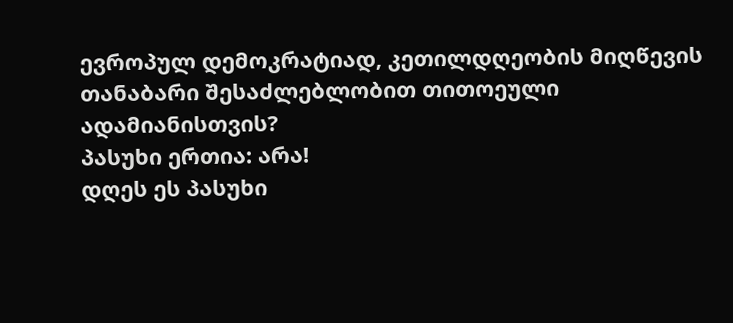ევროპულ დემოკრატიად, კეთილდღეობის მიღწევის თანაბარი შესაძლებლობით თითოეული ადამიანისთვის?
პასუხი ერთია: არა!
დღეს ეს პასუხი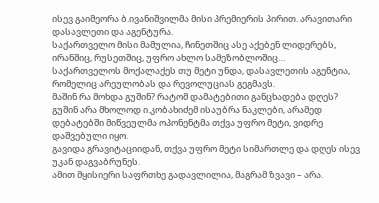ისევ გაიმეორა ბ.ივანიშვილმა მისი პრემიერის პირით. არავითარი დასავლეთი და აგენტურა.
საქართველო მისი მამულია, ჩინეთშიც ასე აქებენ ლიდერებს, ირანშიც, რუსეთშიც, უფრო ახლო სამეზობლოშიც…
საქართველოს მოქალაქეს თუ მეტი უნდა, დასავლეთის აგენტია, რომელიც არეულობას და რევოლუციას გეგმავს.
მაშინ რა მოხდა გუშინ? რატომ დამატებითი განცხადება დღეს?
გუშინ არა მხოლოდ ი.კობახიძემ ისაუბრა ნაკლები, არამედ დებატებში მიწვეულმა ოპონენტმა თქვა უფრო მეტი, ვიდრე დაშვებული იყო.
გავიდა გრავიტაციიდან, თქვა უფრო მეტი სიმართლე და დღეს ისევ უკან დაგვაბრუნეს.
ამით მყისიერი საფრთხე გადავლილია, მაგრამ ზვავი – არა.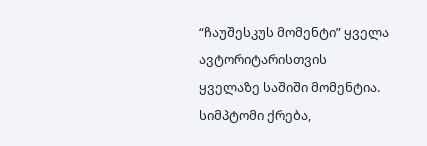“ჩაუშესკუს მომენტი” ყველა ავტორიტარისთვის ყველაზე საშიში მომენტია.
სიმპტომი ქრება,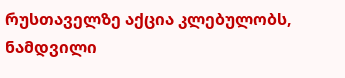რუსთაველზე აქცია კლებულობს, ნამდვილი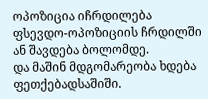ოპოზიცია იჩრდილება ფსევდო-ოპოზიციის ჩრდილში ან შავდება ბოლომდე.
და მაშინ მდგომარეობა ხდება ფეთქებადსაშიში.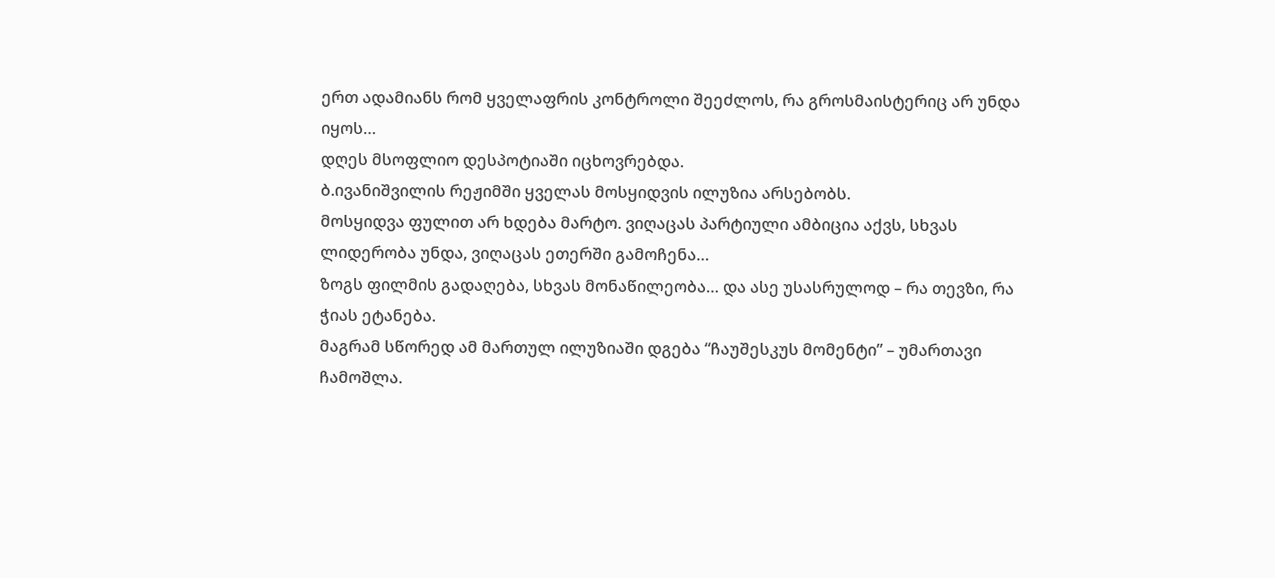ერთ ადამიანს რომ ყველაფრის კონტროლი შეეძლოს, რა გროსმაისტერიც არ უნდა იყოს…
დღეს მსოფლიო დესპოტიაში იცხოვრებდა.
ბ.ივანიშვილის რეჟიმში ყველას მოსყიდვის ილუზია არსებობს.
მოსყიდვა ფულით არ ხდება მარტო. ვიღაცას პარტიული ამბიცია აქვს, სხვას ლიდერობა უნდა, ვიღაცას ეთერში გამოჩენა…
ზოგს ფილმის გადაღება, სხვას მონაწილეობა… და ასე უსასრულოდ – რა თევზი, რა ჭიას ეტანება.
მაგრამ სწორედ ამ მართულ ილუზიაში დგება “ჩაუშესკუს მომენტი” – უმართავი ჩამოშლა.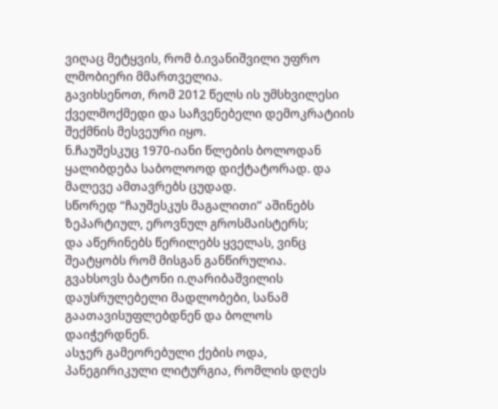ვიღაც მეტყვის, რომ ბ.ივანიშვილი უფრო ლმობიერი მმართველია.
გავიხსენოთ, რომ 2012 წელს ის უმსხვილესი ქველმოქმედი და საჩვენებელი დემოკრატიის შექმნის მესვეური იყო.
ნ.ჩაუშესკუც 1970-იანი წლების ბოლოდან ყალიბდება საბოლოოდ დიქტატორად. და მალევე ამთავრებს ცუდად.
სწორედ “ჩაუშესკუს მაგალითი” აშინებს ზეპარტიულ, ეროვნულ გროსმაისტერს;
და აწერინებს წერილებს ყველას, ვინც შეატყობს რომ მისგან განწირულია.
გვახსოვს ბატონი ი.ღარიბაშვილის დაუსრულებელი მადლობები, სანამ გაათავისუფლებდნენ და ბოლოს დაიჭერდნენ.
ასჯერ გამეორებული ქების ოდა, პანეგირიკული ლიტურგია, რომლის დღეს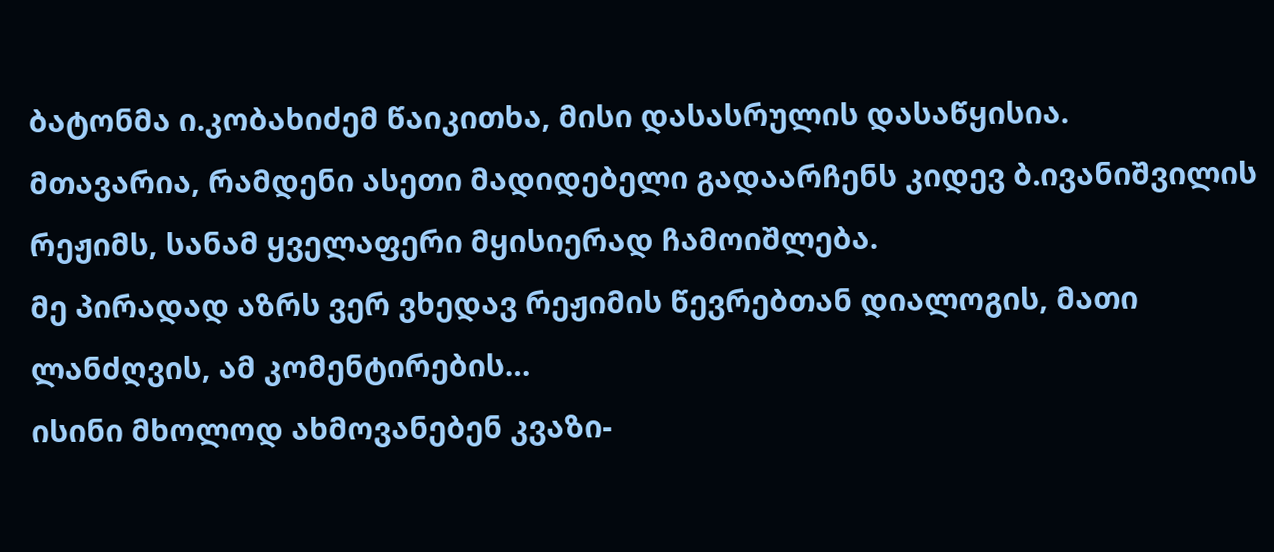ბატონმა ი.კობახიძემ წაიკითხა, მისი დასასრულის დასაწყისია.
მთავარია, რამდენი ასეთი მადიდებელი გადაარჩენს კიდევ ბ.ივანიშვილის რეჟიმს, სანამ ყველაფერი მყისიერად ჩამოიშლება.
მე პირადად აზრს ვერ ვხედავ რეჟიმის წევრებთან დიალოგის, მათი ლანძღვის, ამ კომენტირების…
ისინი მხოლოდ ახმოვანებენ კვაზი-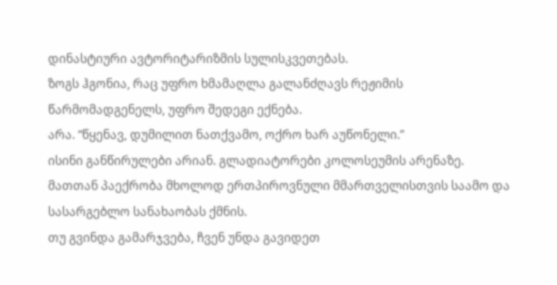დინასტიური ავტორიტარიზმის სულისკვეთებას.
ზოგს ჰგონია, რაც უფრო ხმამაღლა გალანძღავს რეჟიმის წარმომადგენელს, უფრო შედეგი ექნება.
არა. “წყენავ, დუმილით ნათქვამო, ოქრო ხარ აუწონელი.”
ისინი განწირულები არიან. გლადიატორები კოლოსეუმის არენაზე.
მათთან პაექრობა მხოლოდ ერთპიროვნული მმართველისთვის საამო და სასარგებლო სანახაობას ქმნის.
თუ გვინდა გამარჯვება, ჩვენ უნდა გავიდეთ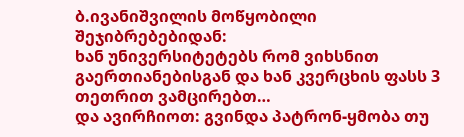ბ.ივანიშვილის მოწყობილი შეჯიბრებებიდან:
ხან უნივერსიტეტებს რომ ვიხსნით გაერთიანებისგან და ხან კვერცხის ფასს 3 თეთრით ვამცირებთ…
და ავირჩიოთ: გვინდა პატრონ-ყმობა თუ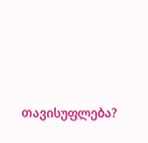თავისუფლება?